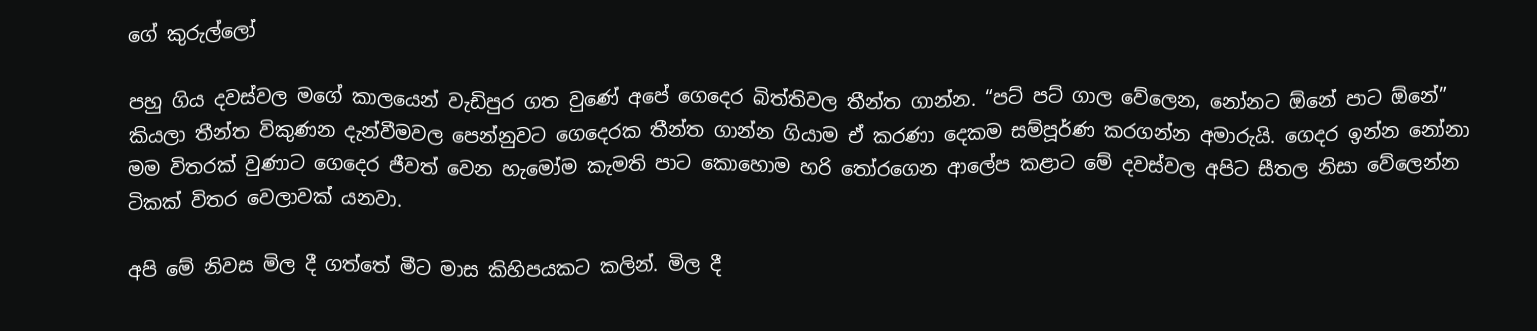ගේ කුරුල්ලෝ

පහු ගිය දවස්වල මගේ කාලයෙන් වැඩිපුර ගත වුණේ අපේ ගෙදෙර බිත්තිවල තීන්ත ගාන්න. “පට් පට් ගාල වේලෙන, නෝනට ඕනේ පාට ඕනේ” කියලා තීන්ත විකුණන දැන්වීමවල පෙන්නුවට ගෙදෙරක තීන්ත ගාන්න ගියාම ඒ කරණා දෙකම සම්පූර්ණ කරගන්න අමාරුයි. ගෙදර ඉන්න නෝනා මම විතරක් වුණාට ගෙදෙර ජීවත් වෙන හැමෝම කැමති පාට කොහොම හරි තෝරගෙන ආලේප කළාට මේ දවස්වල අපිට සීතල නිසා වේලෙන්න ටිකක් විතර වෙලාවක් යනවා.

අපි මේ නිවස මිල දී ගත්තේ මීට මාස කිහිපයකට කලින්. මිල දී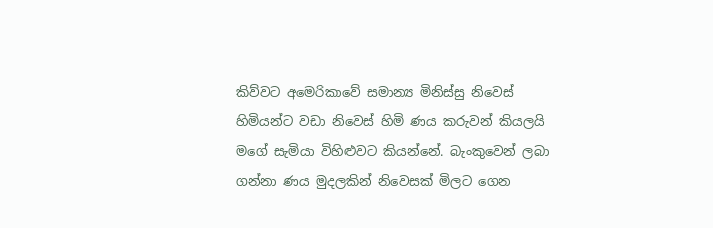කිව්වට අමෙරිකාවේ සමාන්‍ය මිනිස්සු නිවෙස් හිමියන්ට වඩා නිවෙස් හිමි ණය කරුවන් කියලයි මගේ සැමියා විහිළුවට කියන්නේ. බැංකුවෙන් ලබා ගන්නා ණය මුදලකින් නිවෙසක් මිලට ගෙන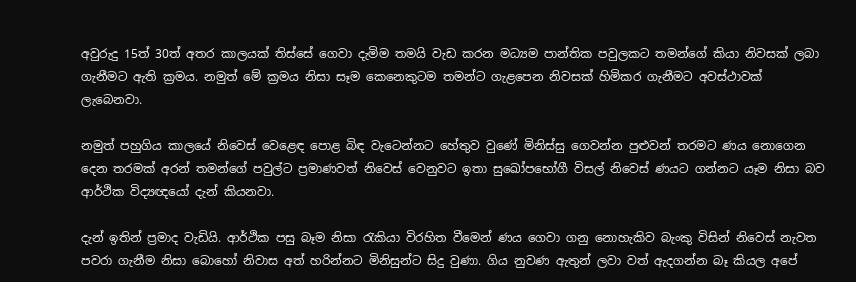අවුරුදු 15ත් 30ත් අතර කාලයක් තිස්සේ ගෙවා දැමිම තමයි වැඩ කරන මධ්‍යම පාන්තික පවුලකට තමන්ගේ කියා නිවසක් ලබා ගැනීමට ඇති ක්‍රමය. නමුත් මේ ක්‍රමය නිසා සෑම කෙනෙකුටම තමන්ට ගැළපෙන නිවසක් හිමිකර ගැනීමට අවස්ථාවක් ලැබෙනවා.

නමුත් පහුගිය කාලයේ නිවෙස් වෙළෙඳ පොළ බිඳ වැටෙන්නට හේතුව වුණේ මිනිස්සු ගෙවන්න පුළුවන් තරමට ණය නොගෙන දෙන තරමක් අරන් තමන්ගේ පවුල්ට ප්‍රමාණවත් නිවෙස් වෙනුවට ඉතා සුඛෝපභෝගී විසල් නිවෙස් ණයට ගන්නට යෑම නිසා බව ආර්ථික විද්‍යඥයෝ දැන් කියනවා.

දැන් ඉතින් ප්‍රමාද වැඩියි. ආර්ථික පසු බෑම නිසා රැකියා විරහිත වීමෙන් ණය ගෙවා ගනු නොහැකිව බැංකු විසින් නිවෙස් නැවත පවරා ගැනීම නිසා බොහෝ නිවාස අත් හරින්නට මිනිසුන්ට සිදු වුණා. ගිය නුවණ ඇතුන් ලවා වත් ඇදගන්න බෑ කියල අපේ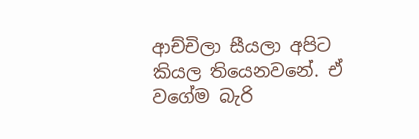ආච්චිලා සීයලා අපිට කියල තියෙනවනේ. ඒ වගේම බැරි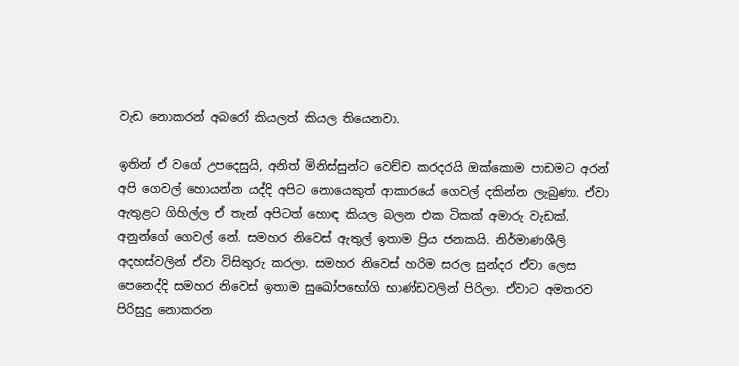වැඩ නොකරන් අබරෝ කියලත් කියල තියෙනවා.

ඉතින් ඒ වගේ උපදෙසුයි, අනිත් මිනිස්සුන්ට වෙච්ච කරදරයි ඔක්කොම පාඩමට අරන් අපි ගෙවල් හොයන්න යද්දි අපිට නොයෙකුත් ආකාරයේ ගෙවල් දකින්න ලැබුණා. ඒවා ඇතුළට ගිහිල්ල ඒ තැන් අපිටත් හොඳ කියල බලන එක ටිකක් අමාරු වැඩක්. අනුන්ගේ ගෙවල් නේ. සමහර නිවෙස් ඇතුල් ඉතාම ප්‍රිය ජනකයි. නිර්මාණශීලි අදහස්වලින් ඒවා විසිතුරු කරලා. සමහර නිවෙස් හරිම සරල සුන්දර ඒවා ලෙස පෙනෙද්දි සමහර නිවෙස් ඉතාම සුඛෝපභෝගි භාණ්ඩවලින් පිරිලා. ඒවාට අමතරව පිරිසුදු නොකරන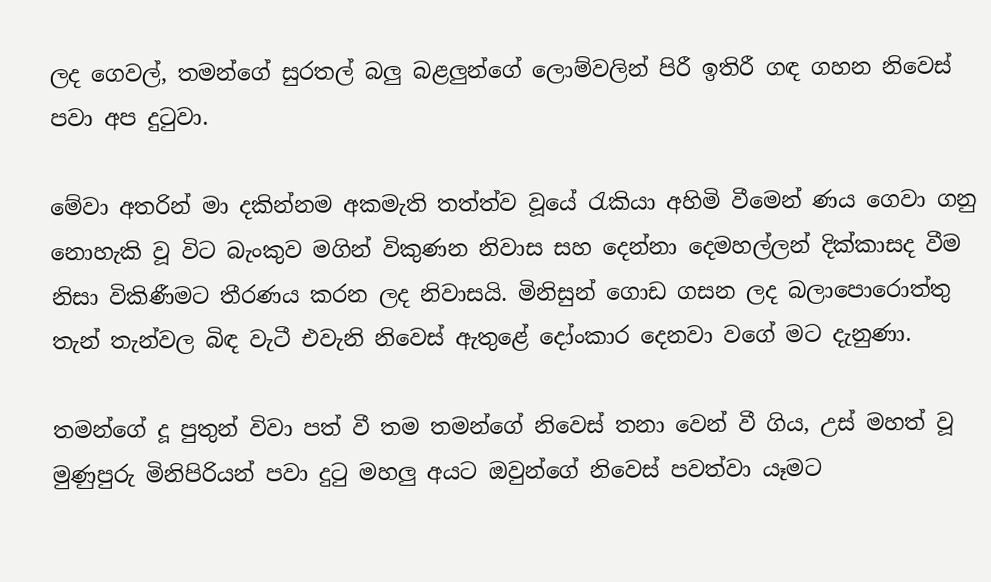ලද ගෙවල්, තමන්ගේ සුරතල් බලු බළලුන්ගේ ලොම්වලින් පිරී ඉතිරී ගඳ ගහන නිවෙස් පවා අප දුටුවා.

මේවා අතරින් මා දකින්නම අකමැති තත්ත්ව වූයේ රැකියා අහිමි වීමෙන් ණය ගෙවා ගනු නොහැකි වූ විට බැංකුව මගින් විකුණන නිවාස සහ දෙන්නා දෙමහල්ලන් දික්කාසද වීම නිසා විකිණීමට තීරණය කරන ලද නිවාසයි. මිනිසුන් ගොඩ ගසන ලද බලාපොරොත්තු තැන් තැන්වල බිඳ වැටී එවැනි නිවෙස් ඇතුළේ දෝංකාර දෙනවා වගේ මට දැනුණා.

තමන්ගේ දූ පුතුන් විවා පත් වී තම තමන්ගේ නිවෙස් තනා වෙන් වී ගිය, උස් මහත් වූ මුණුපුරු මිනිපිරියන් පවා දුටු මහලු අයට ඔවුන්ගේ නිවෙස් පවත්වා යෑමට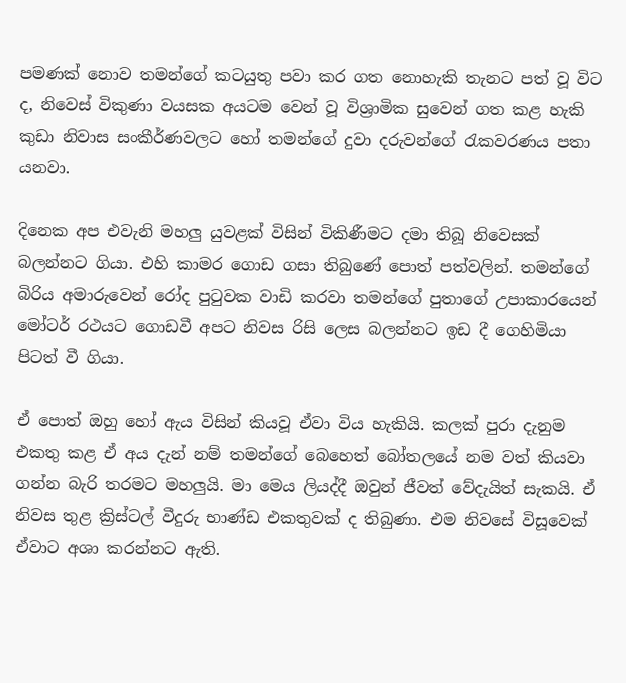පමණක් නොව තමන්ගේ කටයුතු පවා කර ගත නොහැකි තැනට පත් වූ විට ද, නිවෙස් විකුණා වයසක අයටම වෙන් වූ විශ්‍රාමික සුවෙන් ගත කළ හැකි කුඩා නිවාස සංකීර්ණවලට හෝ තමන්ගේ දුවා දරුවන්ගේ රැකවරණය පතා යනවා.

දිනෙක අප එවැනි මහලු යුවළක් විසින් විකිණීමට දමා තිබූ නිවෙසක් බලන්නට ගියා. එහි කාමර ගොඩ ගසා තිබුණේ පොත් පත්වලින්. තමන්ගේ බිරිය අමාරුවෙන් රෝද පුටුවක වාඩි කරවා තමන්ගේ පුතාගේ උපාකාරයෙන් මෝටර් රථයට ගොඩවී අපට නිවස රිසි ලෙස බලන්නට ඉඩ දී ගෙහිමියා පිටත් වී ගියා.

ඒ පොත් ඔහු හෝ ඇය විසින් කියවූ ඒවා විය හැකියි. කලක් පුරා දැනුම එකතු කළ ඒ අය දැන් නම් තමන්ගේ බෙහෙත් බෝතලයේ නම වත් කියවා ගන්න බැරි තරමට මහලුයි. මා මෙය ලියද්දී ඔවුන් ජීවත් වේදැයිත් සැකයි. ඒ නිවස තුළ ක්‍රිස්ටල් වීදුරු භාණ්ඩ එකතුවක් ද තිබුණා. එම නිවසේ විසූවෙක් ඒවාට අශා කරන්නට ඇති.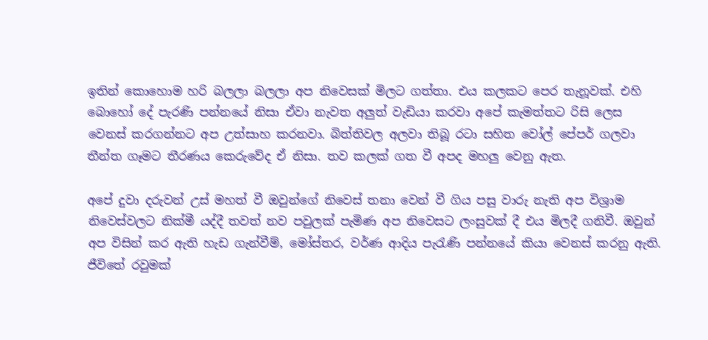ඉතින් කොහොම හරි බලලා බලලා අප නිවෙසක් මිලට ගත්තා. එය කලකට පෙර තැනූවක්. එහි බොහෝ දේ පැරණි පන්නයේ නිසා ඒවා නැවත අලුත් වැඩියා කරවා අපේ කැමත්තට රිසි ලෙස වෙනස් කරගන්නට අප උත්සාහ කරනවා. බිත්තිවල අලවා තිබූ රටා සහිත වෝල් පේපර් ගලවා තීන්ත ගෑමට තීරණය කෙරුවේද ඒ නිසා. තව කලක් ගත වී අපද මහලු වෙනු ඇත.

අපේ දුවා දරුවන් උස් මහත් වී ඔවුන්ගේ නිවෙස් තනා වෙන් වී ගිය පසු වාරු නැති අප විශ්‍රාම නිවෙස්වලට නික්මී යද්දී තවත් නව පවුලක් පැමිණ අප නිවෙසට ලංසුවක් දී එය මිලදී ගනිවී. ඔවුන් අප විසින් කර ඇති හැඩ ගැන්වීම්, මෝස්තර, වර්ණ ආදිය පැරැණි පන්නයේ කියා වෙනස් කරනු ඇති. ජීවිතේ රවුමක්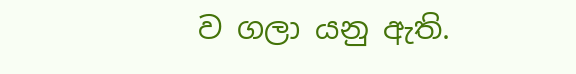ව ගලා යනු ඇති.